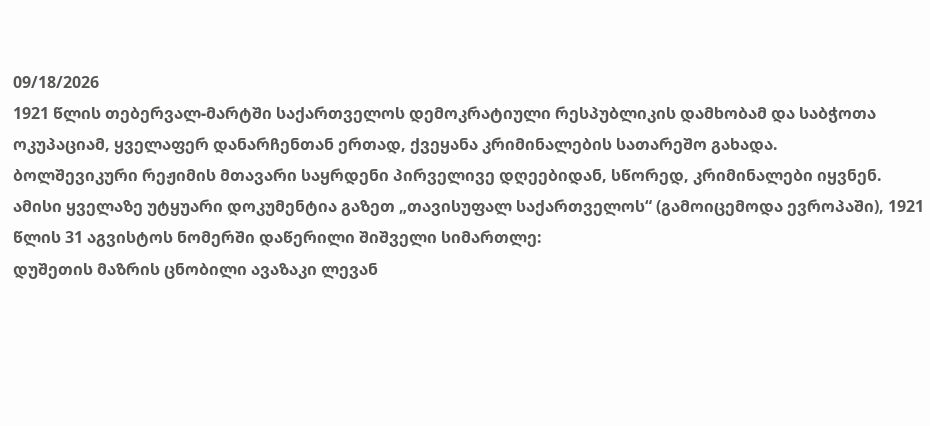09/18/2026
1921 წლის თებერვალ-მარტში საქართველოს დემოკრატიული რესპუბლიკის დამხობამ და საბჭოთა ოკუპაციამ, ყველაფერ დანარჩენთან ერთად, ქვეყანა კრიმინალების სათარეშო გახადა.
ბოლშევიკური რეჟიმის მთავარი საყრდენი პირველივე დღეებიდან, სწორედ, კრიმინალები იყვნენ. ამისი ყველაზე უტყუარი დოკუმენტია გაზეთ „თავისუფალ საქართველოს“ (გამოიცემოდა ევროპაში), 1921 წლის 31 აგვისტოს ნომერში დაწერილი შიშველი სიმართლე:
დუშეთის მაზრის ცნობილი ავაზაკი ლევან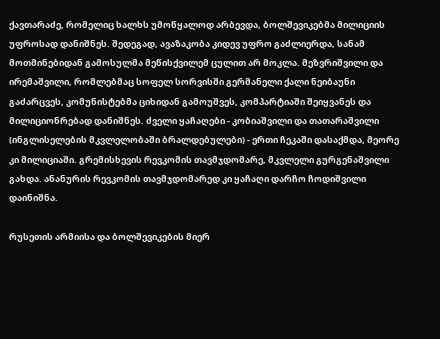ქავთარაძე, რომელიც ხალხს უმოწყალოდ არბევდა, ბოლშევიკებმა მილიციის უფროსად დანიშნეს. შედეგად, ავაზაკობა კიდევ უფრო გაძლიერდა, სანამ მოთმინებიდან გამოსულმა მეწისქვილემ ცულით არ მოკლა. მეზვრიშვილი და ირემაშვილი, რომლებმაც სოფელ სორვისში გერმანელი ქალი ნეიბაუნი გაძარცვეს, კომუნისტებმა ციხიდან გამოუშვეს, კომპარტიაში შეიყვანეს და მილიციონრებად დანიშნეს. ძველი ყაჩაღები - კობიაშვილი და თათარაშვილი (ინგლისელების მკვლელობაში ბრალდებულები) - ერთი ჩეკაში დასაქმდა, მეორე კი მილიციაში. გრემისხევის რევკომის თავმჯდომარე, მკვლელი გურგენაშვილი გახდა. ანანურის რევკომის თავმჯდომარედ კი ყაჩაღი დარჩო ჩოდიშვილი დაინიშნა.

რუსეთის არმიისა და ბოლშევიკების მიერ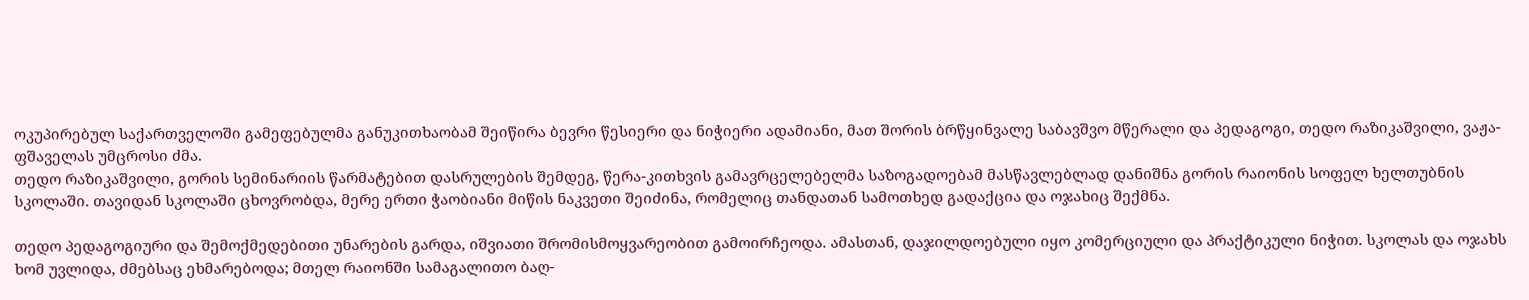ოკუპირებულ საქართველოში გამეფებულმა განუკითხაობამ შეიწირა ბევრი წესიერი და ნიჭიერი ადამიანი, მათ შორის ბრწყინვალე საბავშვო მწერალი და პედაგოგი, თედო რაზიკაშვილი, ვაჟა-ფშაველას უმცროსი ძმა.
თედო რაზიკაშვილი, გორის სემინარიის წარმატებით დასრულების შემდეგ, წერა-კითხვის გამავრცელებელმა საზოგადოებამ მასწავლებლად დანიშნა გორის რაიონის სოფელ ხელთუბნის სკოლაში. თავიდან სკოლაში ცხოვრობდა, მერე ერთი ჭაობიანი მიწის ნაკვეთი შეიძინა, რომელიც თანდათან სამოთხედ გადაქცია და ოჯახიც შექმნა.

თედო პედაგოგიური და შემოქმედებითი უნარების გარდა, იშვიათი შრომისმოყვარეობით გამოირჩეოდა. ამასთან, დაჯილდოებული იყო კომერციული და პრაქტიკული ნიჭით. სკოლას და ოჯახს ხომ უვლიდა, ძმებსაც ეხმარებოდა; მთელ რაიონში სამაგალითო ბაღ-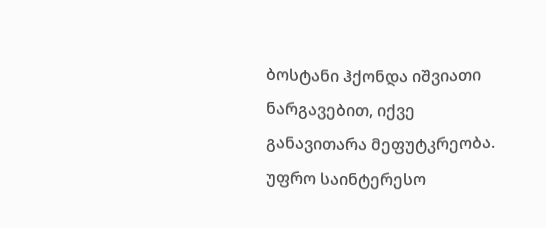ბოსტანი ჰქონდა იშვიათი ნარგავებით, იქვე განავითარა მეფუტკრეობა. უფრო საინტერესო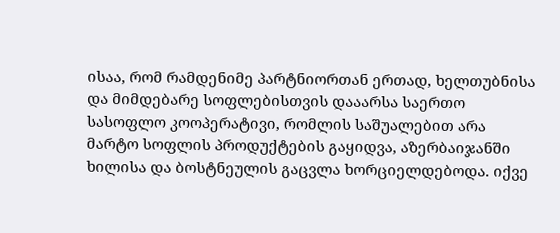ისაა, რომ რამდენიმე პარტნიორთან ერთად, ხელთუბნისა და მიმდებარე სოფლებისთვის დააარსა საერთო სასოფლო კოოპერატივი, რომლის საშუალებით არა მარტო სოფლის პროდუქტების გაყიდვა, აზერბაიჯანში ხილისა და ბოსტნეულის გაცვლა ხორციელდებოდა. იქვე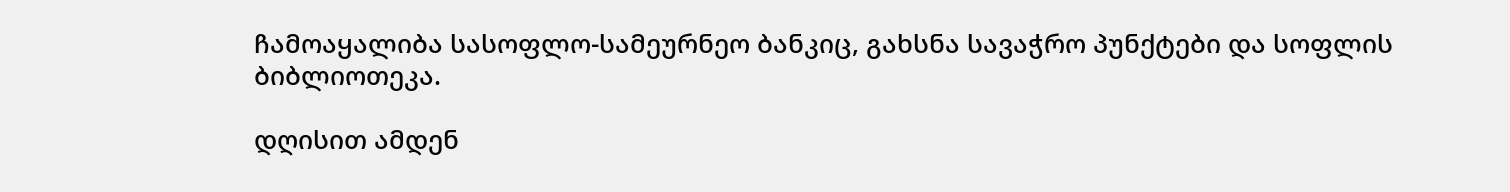ჩამოაყალიბა სასოფლო-სამეურნეო ბანკიც, გახსნა სავაჭრო პუნქტები და სოფლის ბიბლიოთეკა.

დღისით ამდენ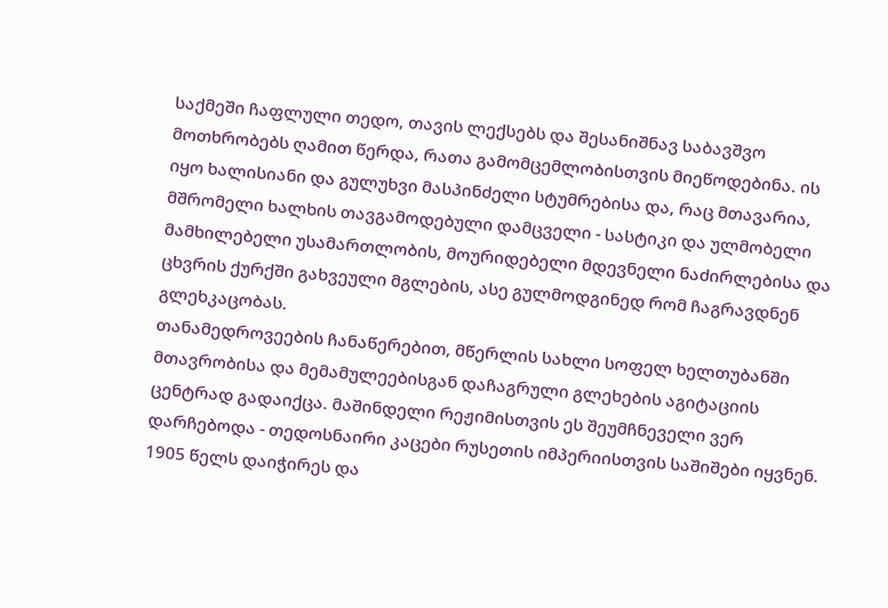საქმეში ჩაფლული თედო, თავის ლექსებს და შესანიშნავ საბავშვო მოთხრობებს ღამით წერდა, რათა გამომცემლობისთვის მიეწოდებინა. ის იყო ხალისიანი და გულუხვი მასპინძელი სტუმრებისა და, რაც მთავარია, მშრომელი ხალხის თავგამოდებული დამცველი - სასტიკი და ულმობელი მამხილებელი უსამართლობის, მოურიდებელი მდევნელი ნაძირლებისა და ცხვრის ქურქში გახვეული მგლების, ასე გულმოდგინედ რომ ჩაგრავდნენ გლეხკაცობას.
თანამედროვეების ჩანაწერებით, მწერლის სახლი სოფელ ხელთუბანში მთავრობისა და მემამულეებისგან დაჩაგრული გლეხების აგიტაციის ცენტრად გადაიქცა. მაშინდელი რეჟიმისთვის ეს შეუმჩნეველი ვერ დარჩებოდა - თედოსნაირი კაცები რუსეთის იმპერიისთვის საშიშები იყვნენ. 1905 წელს დაიჭირეს და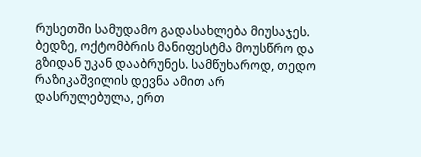რუსეთში სამუდამო გადასახლება მიუსაჯეს. ბედზე, ოქტომბრის მანიფესტმა მოუსწრო და გზიდან უკან დააბრუნეს. სამწუხაროდ, თედო რაზიკაშვილის დევნა ამით არ დასრულებულა, ერთ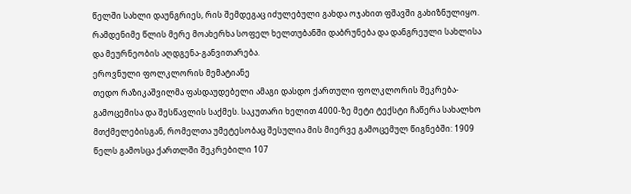წელში სახლი დაუნგრიეს, რის შემდეგაც იძულებული გახდა ოჯახით ფშავში გახიზნულიყო. რამდენიმე წლის მერე მოახერხა სოფელ ხელთუბანში დაბრუნება და დანგრეული სახლისა და მეურნეობის აღდგენა-განვითარება.
ეროვნული ფოლკლორის მემატიანე
თედო რაზიკაშვილმა ფასდაუდებელი ამაგი დასდო ქართული ფოლკლორის შეკრება-გამოცემისა და შესწავლის საქმეს. საკუთარი ხელით 4000-ზე მეტი ტექსტი ჩაწერა სახალხო მთქმელებისგან, რომელთა უმეტესობაც შესულია მის მიერვე გამოცემულ წიგნებში: 1909 წელს გამოსცა ქართლში შეკრებილი 107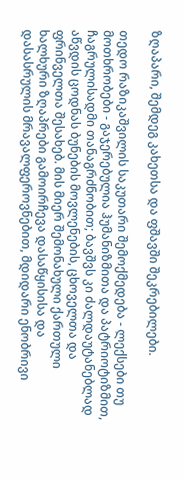ზღაპარი, შემდეგ კახეთსა და ფშავში შეკრებილები.

თედო რაზიკაშვილის საკუთარი შემოქმედება - ლექსები თუ მოთხრობები - გაჯერებულია ჰუმანიზმითა და პატრიოტიზმით, ჩაგრულისადმი თანაგრძნობით; ბავშვს კი ძალდაუტანებლად აწვდის ცოდნას ბუნების მოვლენების, ცხოველთა და ფრინველთა შესახებ. მის მიერ შემონახული ქართული ხალხური ზღაპრები გამოირჩევა დასაწყისისა და დასასრულის მრავალფეროვნებით, მდიდარი ენობრივი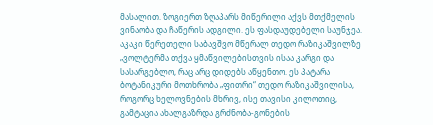მასალით. ზოგიერთ ზღაპარს მიწერილი აქვს მთქმელის ვინაობა და ჩაწერის ადგილი. ეს ფასდაუდებელი საუნჯეა.
აკაკი წერეთელი საბავშვო მწერალ თედო რაზიკაშვილზე
„ვოლტერმა თქვა ყმაწვილებისთვის ისაა კარგი და სასარგებლო, რაც არც დიდებს აწყენთო. ეს პატარა ბოტანიკური მოთხრობა „ფითრი“ თედო რაზიკაშვილისა, როგორც ხელოვნების მხრივ, ისე თავისი კილოთიც, გამტაცია ახალგაზრდა გრძნობა-გონების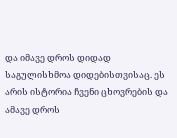და იმავე დროს დიდად საგულისხმოა დიდებისთვისაც. ეს არის ისტორია ჩვენი ცხოვრების და ამავე დროს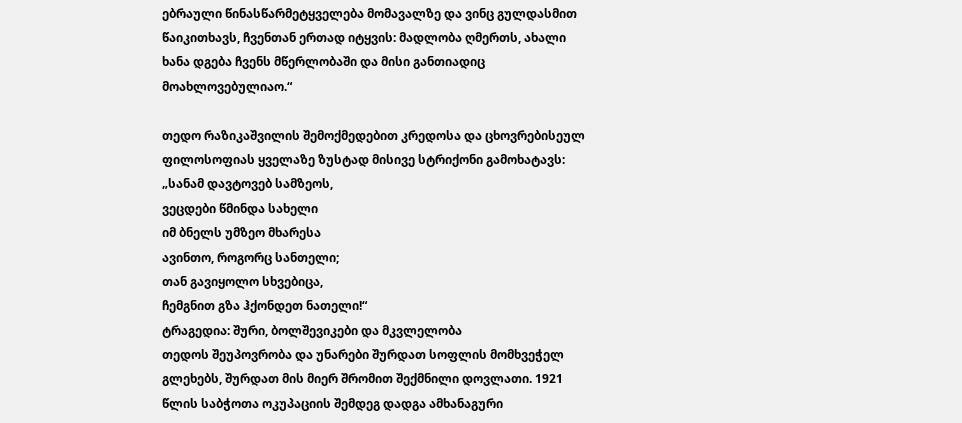ებრაული წინასწარმეტყველება მომავალზე და ვინც გულდასმით წაიკითხავს, ჩვენთან ერთად იტყვის: მადლობა ღმერთს, ახალი ხანა დგება ჩვენს მწერლობაში და მისი განთიადიც მოახლოვებულიაო.“

თედო რაზიკაშვილის შემოქმედებით კრედოსა და ცხოვრებისეულ ფილოსოფიას ყველაზე ზუსტად მისივე სტრიქონი გამოხატავს:
„სანამ დავტოვებ სამზეოს,
ვეცდები წმინდა სახელი
იმ ბნელს უმზეო მხარესა
ავინთო, როგორც სანთელი;
თან გავიყოლო სხვებიცა,
ჩემგნით გზა ჰქონდეთ ნათელი!“
ტრაგედია: შური, ბოლშევიკები და მკვლელობა
თედოს შეუპოვრობა და უნარები შურდათ სოფლის მომხვეჭელ გლეხებს, შურდათ მის მიერ შრომით შექმნილი დოვლათი. 1921 წლის საბჭოთა ოკუპაციის შემდეგ დადგა ამხანაგური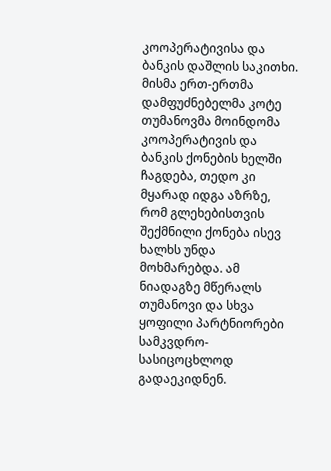კოოპერატივისა და ბანკის დაშლის საკითხი. მისმა ერთ-ერთმა დამფუძნებელმა კოტე თუმანოვმა მოინდომა კოოპერატივის და ბანკის ქონების ხელში ჩაგდება, თედო კი მყარად იდგა აზრზე, რომ გლეხებისთვის შექმნილი ქონება ისევ ხალხს უნდა მოხმარებდა. ამ ნიადაგზე მწერალს თუმანოვი და სხვა ყოფილი პარტნიორები სამკვდრო-სასიცოცხლოდ გადაეკიდნენ.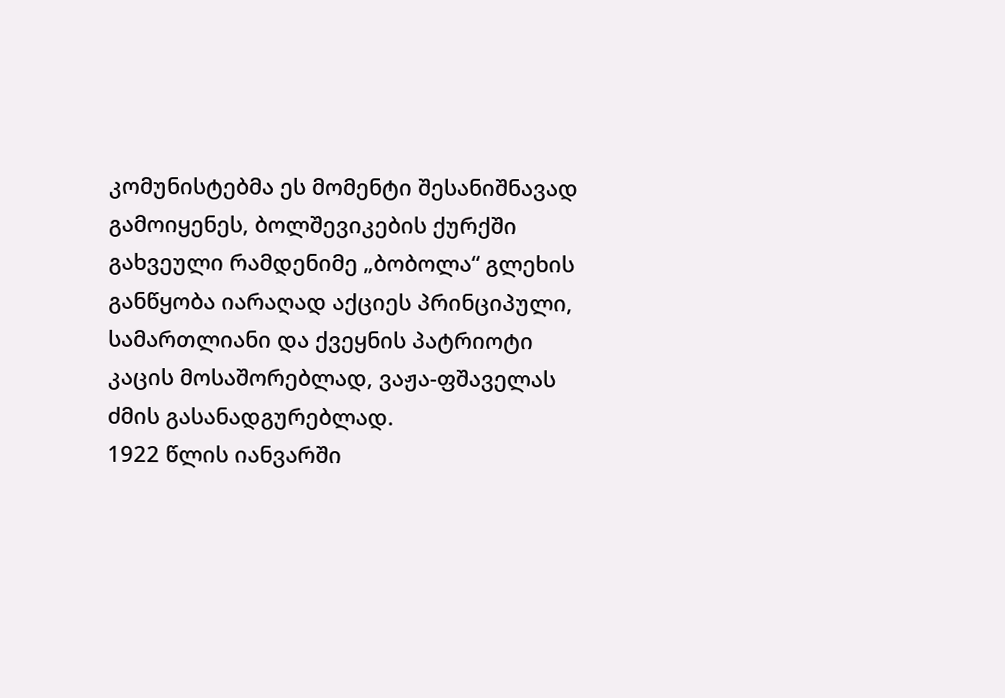კომუნისტებმა ეს მომენტი შესანიშნავად გამოიყენეს, ბოლშევიკების ქურქში გახვეული რამდენიმე „ბობოლა“ გლეხის განწყობა იარაღად აქციეს პრინციპული, სამართლიანი და ქვეყნის პატრიოტი კაცის მოსაშორებლად, ვაჟა-ფშაველას ძმის გასანადგურებლად.
1922 წლის იანვარში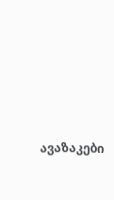ავაზაკები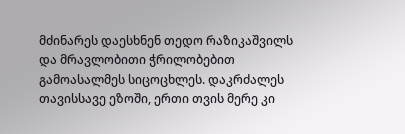მძინარეს დაესხნენ თედო რაზიკაშვილს და მრავლობითი ჭრილობებით გამოასალმეს სიცოცხლეს. დაკრძალეს თავისსავე ეზოში, ერთი თვის მერე კი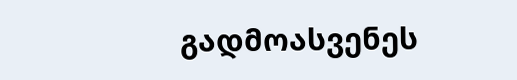გადმოასვენეს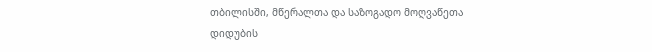თბილისში, მწერალთა და საზოგადო მოღვაწეთა დიდუბის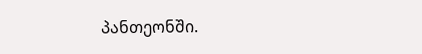პანთეონში.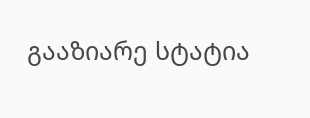გააზიარე სტატია